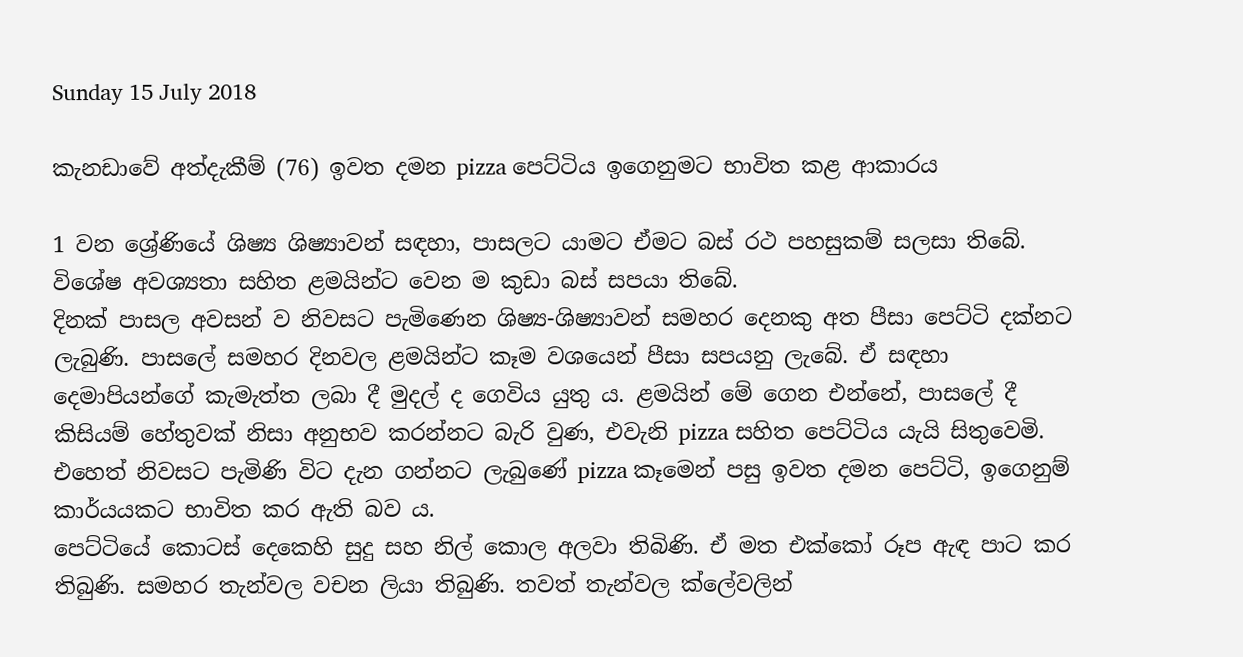Sunday 15 July 2018

කැනඩාවේ අත්දැකීම් (76) ඉවත දමන pizza පෙට්ටිය ඉගෙනුමට භාවිත කළ ආකාරය

1 වන ශ්‍රේණියේ ශිෂ්‍ය ශිෂ්‍යාවන් සඳහා, පාසලට යාමට ඒමට බස් රථ පහසුකම් සලසා තිබේ. විශේෂ අවශ්‍යතා සහිත ළමයින්ට වෙන ම කුඩා බස් සපයා තිබේ.
දිනක් පාසල අවසන් ව නිවසට පැමිණෙන ශිෂ්‍ය-ශිෂ්‍යාවන් සමහර දෙනකු අත පීසා පෙට්ටි දක්නට ලැබුණි. පාසලේ සමහර දිනවල ළමයින්ට කෑම වශයෙන් පීසා සපයනු ලැබේ. ඒ සඳහා දෙමාපියන්ගේ කැමැත්ත ලබා දී මුදල් ද ගෙවිය යුතු ය. ළමයින් මේ ගෙන එන්නේ, පාසලේ දී කිසියම් හේතුවක් නිසා අනුභව කරන්නට බැරි වුණ, එවැනි pizza සහිත පෙට්ටිය යැයි සිතුවෙමි. එහෙත් නිවසට පැමිණි විට දැන ගන්නට ලැබුණේ pizza කෑමෙන් පසු ඉවත දමන පෙට්ටි, ඉගෙනුම් කාර්යයකට භාවිත කර ඇති බව ය.
පෙට්ටියේ කොටස් දෙකෙහි සුදු සහ නිල් කොල අලවා තිබිණි. ඒ මත එක්කෝ රූප ඇඳ පාට කර තිබුණි. සමහර තැන්වල වචන ලියා තිබුණි. තවත් තැන්වල ක්ලේවලින්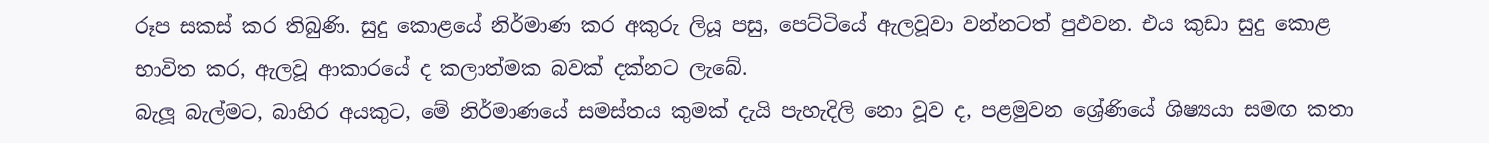රූප සකස් කර තිබුණි. සුදු කොළයේ නිර්මාණ කර අකුරු ලියූ පසු, පෙට්ටියේ ඇලවූවා වන්නටත් පුඵවන. එය කුඩා සුදු කොළ භාවිත කර, ඇලවූ ආකාරයේ ද කලාත්මක බවක් දක්නට ලැබේ.
බැලූ බැල්මට, බාහිර අයකුට, මේ නිර්මාණයේ සමස්තය කුමක් දැයි පැහැදිලි නො වූව ද, පළමුවන ශ්‍රේණියේ ශිෂ්‍යයා සමඟ කතා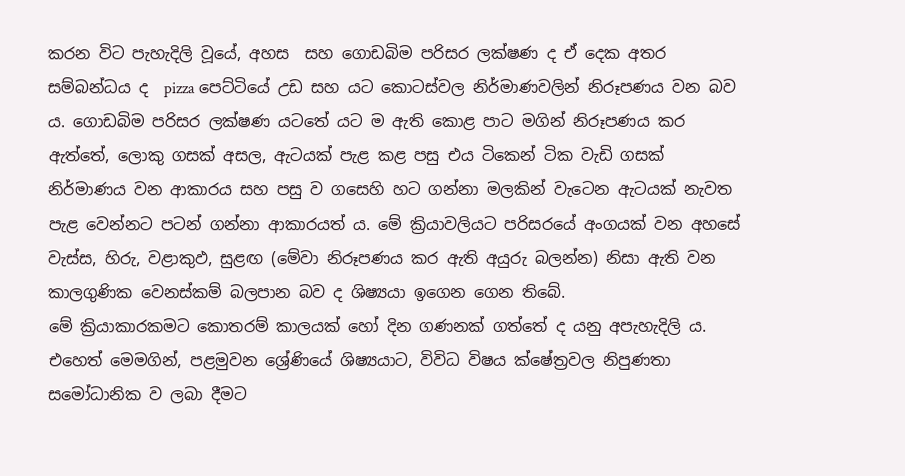කරන විට පැහැදිලි වූයේ, අහස  සහ ගොඩබිම පරිසර ලක්ෂණ ද ඒ දෙක අතර සම්බන්ධය ද  pizza පෙට්ටියේ උඩ සහ යට කොටස්වල නිර්මාණවලින් නිරූපණය වන බව ය. ගොඩබිම පරිසර ලක්ෂණ යටතේ යට ම ඇති කොළ පාට මගින් නිරූපණය කර ඇත්තේ, ලොකු ගසක් අසල, ඇටයක් පැළ කළ පසු එය ටිකෙන් ටික වැඩි ගසක් නිර්මාණය වන ආකාරය සහ පසු ව ගසෙහි හට ගන්නා මලකින් වැටෙන ඇටයක් නැවත පැළ වෙන්නට පටන් ගන්නා ආකාරයත් ය. මේ ක්‍රියාවලියට පරිසරයේ අංගයක් වන අහසේ වැස්ස, හිරු, වළාකුඵ, සුළඟ (මේවා නිරූපණය කර ඇති අයුරු බලන්න) නිසා ඇති වන කාලගුණික වෙනස්කම් බලපාන බව ද ශිෂ්‍යයා ඉගෙන ගෙන තිබේ.
මේ ක්‍රියාකාරකමට කොතරම් කාලයක් හෝ දින ගණනක් ගත්තේ ද යනු අපැහැදිලි ය. එහෙත් මෙමගින්, පළමුවන ශ්‍රේණියේ ශිෂ්‍යයාට, විවිධ විෂය ක්ෂේත්‍රවල නිපුණතා සමෝධානික ව ලබා දීමට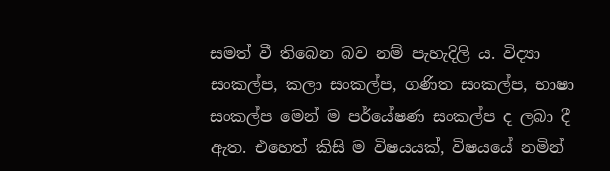සමත් වී තිබෙන බව නම් පැහැදිලි ය. විද්‍යා සංකල්ප, කලා සංකල්ප, ගණිත සංකල්ප, භාෂා සංකල්ප මෙන් ම පර්යේෂණ සංකල්ප ද ලබා දී ඇත. එහෙත් කිසි ම විෂයයක්, විෂයයේ නමින්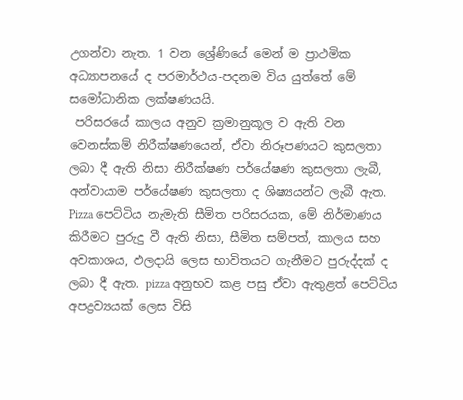උගන්වා නැත. 1 වන ශ්‍රේණියේ මෙන් ම ප්‍රාථමික අධ්‍යාපනයේ ද පරමාර්ථය-පදනම විය යුත්තේ මේ සමෝධානික ලක්ෂණයයි.
 පරිසරයේ කාලය අනුව ක්‍රමානුකූල ව ඇති වන වෙනස්කම් නිරීක්ෂණයෙන්, ඒවා නිරූපණයට කුසලතා ලබා දී ඇති නිසා නිරීක්ෂණ පර්යේෂණ කුසලතා ලැබී, අන්වායාම පර්යේෂණ කුසලතා ද ශිෂ්‍යයන්ට ලැබී ඇත. Pizza පෙට්ටිය නැමැති සීමිත පරිසරයක, මේ නිර්මාණය කිරීමට පුරුදු වී ඇති නිසා, සීමිත සම්පත්, කාලය සහ අවකාශය, ඵලදායි ලෙස භාවිතයට ගැනීමට පුරුද්දක් ද ලබා දී ඇත. pizza අනුභව කළ පසු ඒවා ඇතුළත් පෙට්ටිය අපද්‍රව්‍යයක් ලෙස විසි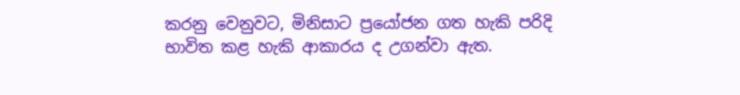කරනු වෙනුවට, මිනිසාට ප්‍රයෝජන ගත හැකි පරිදි භාවිත කළ හැකි ආකාරය ද උගන්වා ඇත.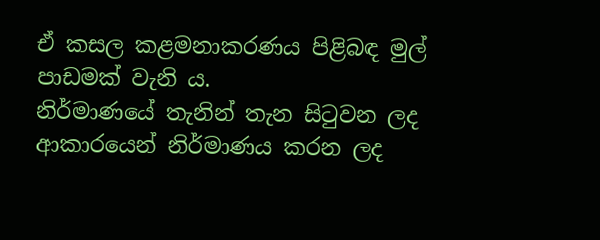ඒ කසල කළමනාකරණය පිළිබඳ මුල් පාඩමක් වැනි ය.
නිර්මාණයේ තැනින් තැන සිටුවන ලද ආකාරයෙන් නිර්මාණය කරන ලද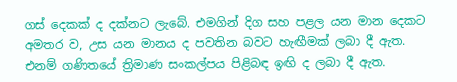ගස් දෙකක් ද දක්නට ලැබේ. එමගින් දිග සහ පළල යන මාන දෙකට අමතර ව, උස යන මානය ද පවතින බවට හැඟීමක් ලබා දී ඇත. එනම් ගණිතයේ ත්‍රිමාණ සංකල්පය පිළිබඳ ඉඟි ද ලබා දී ඇත.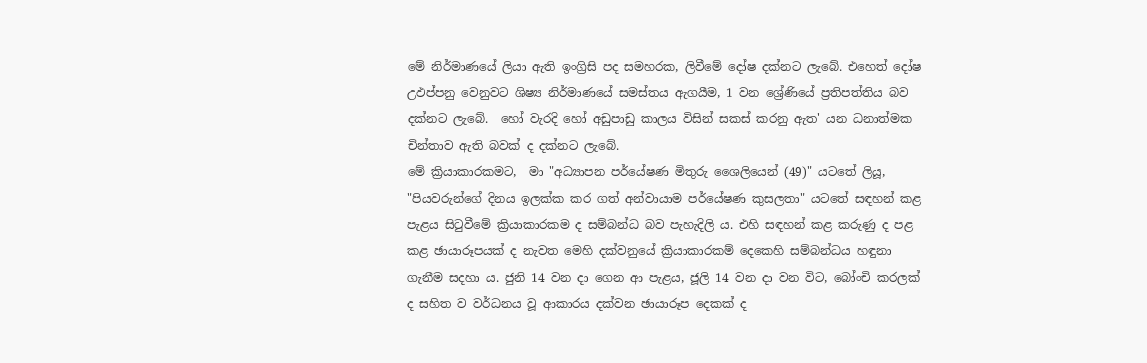මේ නිර්මාණයේ ලියා ඇති ඉංග්‍රිසි පද සමහරක, ලිවීමේ දෝෂ දක්නට ලැබේ. එහෙත් දෝෂ උඵප්පනු වෙනුවට ශිෂ්‍ය නිර්මාණයේ සමස්තය ඇගයීම, 1 වන ශ්‍රේණියේ ප්‍රතිපත්තිය බව දක්නට ලැබේ.  හෝ වැරදි හෝ අඩුපාඩු කාලය විසින් සකස් කරනු ඇත' යන ධනාත්මක චින්තාව ඇති බවක් ද දක්නට ලැබේ.
මේ ක්‍රියාකාරකමට,  මා "අධ්‍යාපන පර්යේෂණ මිතුරු ශෛලියෙන් (49)" යටතේ ලියූ, "පියවරුන්ගේ දිනය ඉලක්ක කර ගත් අන්වායාම පර්යේෂණ කුසලතා" යටතේ සඳහන් කළ පැළය සිටුවීමේ ක්‍රියාකාරකම ද සම්බන්ධ බව පැහැදිලි ය. එහි සඳහන් කළ කරුණු ද පළ කළ ඡායාරූපයක් ද නැවත මෙහි දක්වනුයේ ක්‍රියාකාරකම් දෙකෙහි සම්බන්ධය හඳුනා ගැනීම සදහා ය. ජුනි 14 වන දා ගෙන ආ පැළය, ජූලි 14 වන දා වන විට, බෝංචි කරලක් ද සහිත ව වර්ධනය වූ ආකාරය දක්වන ඡායාරූප දෙකක් ද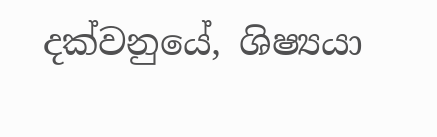දක්වනුයේ, ශිෂ්‍යයා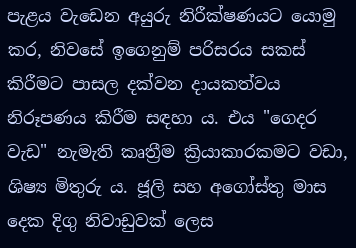පැළය වැඩෙන අයුරු නිරීක්ෂණයට යොමු කර, නිවසේ ඉගෙනුම් පරිසරය සකස් කිරීමට පාසල දක්වන දායකත්වය නිරූපණය කිරීම සඳහා ය. එය "ගෙදර වැඩ" නැමැති කෘත්‍රීම ක්‍රියාකාරකමට වඩා, ශිෂ්‍ය මිතුරු ය. ජූලි සහ අගෝස්තු මාස දෙක දිගු නිවාඩුවක් ලෙස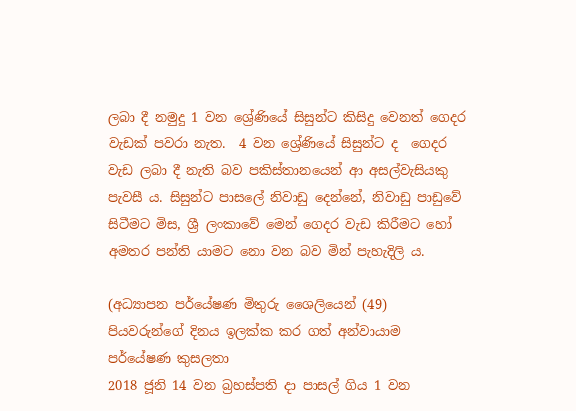ලබා දී නමුදු 1 වන ශ්‍රේණියේ සිසුන්ට කිසිදු වෙනත් ගෙදර වැඩක් පවරා නැත.  4 වන ශ්‍රේණියේ සිසුන්ට ද  ගෙදර වැඩ ලබා දී නැති බව පකිස්තානයෙන් ආ අසල්වැසියකු පැවසී ය. සිසුන්ට පාසලේ නිවාඩු දෙන්නේ, නිවාඩු පාඩුවේ සිටීමට මිස, ශ්‍රී ලංකාවේ මෙන් ගෙදර වැඩ කිරීමට හෝ අමතර පන්ති යාමට නො වන බව මින් පැහැදිලි ය.

(අධ්‍යාපන පර්යේෂණ මිතුරු ශෛලියෙන් (49) පියවරුන්ගේ දිනය ඉලක්ක කර ගත් අන්වායාම පර්යේෂණ කුසලතා
2018 ජූනි 14 වන බ්‍රහස්පති දා පාසල් ගිය 1 වන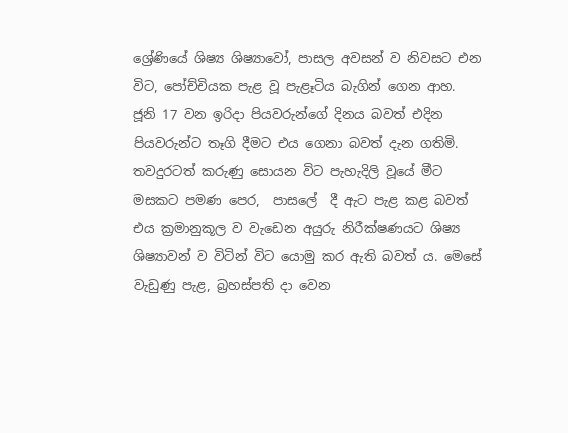ශ්‍රේණියේ ශිෂ්‍ය ශිෂ්‍යාවෝ, පාසල අවසන් ව නිවසට එන විට, පෝච්චියක පැළ වූ පැළෑටිය බැගින් ගෙන ආහ. ජූනි 17 වන ඉරිදා පියවරුන්ගේ දිනය බවත් එදින පියවරුන්ට තෑගි දීමට එය ගෙනා බවත් දැන ගතිමි. තවදුරටත් කරුණු සොයන විට පැහැදිලි වූයේ මීට මසකට පමණ පෙර,  පාසලේ  දී ඇට පැළ කළ බවත්  එය ක්‍රමානුකූල ව වැඩෙන අයුරු නිරීක්ෂණයට ශිෂ්‍ය ශිෂ්‍යාවන් ව විටින් විට යොමු කර ඇති බවත් ය. මෙසේ වැඩුණු පැළ, බ්‍රහස්පති දා වෙන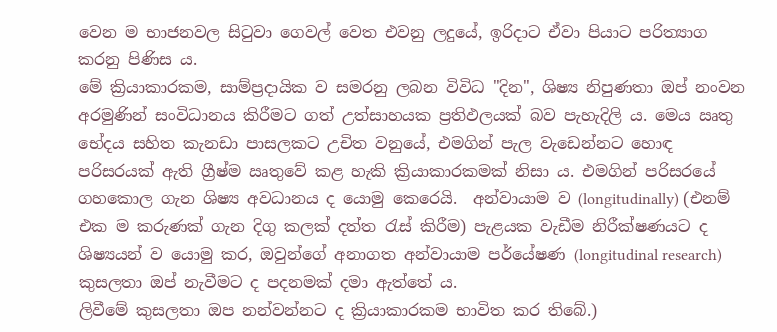වෙන ම භාජනවල සිටුවා ගෙවල් වෙත එවනු ලදුයේ, ඉරිදාට ඒවා පියාට පරිත්‍යාග කරනු පිණිස ය.
මේ ක්‍රියාකාරකම, සාම්ප්‍රදායික ව සමරනු ලබන විවිධ "දින", ශිෂ්‍ය නිපුණතා ඔප් නංවන අරමුණින් සංවිධානය කිරීමට ගත් උත්සාහයක ප්‍රතිඵලයක් බව පැහැදිලි ය. මෙය ඍතු භේදය සහිත කැනඩා පාසලකට උචිත වනුයේ, එමගින් පැල වැඩෙන්නට හොඳ පරිසරයක් ඇති ග්‍රීෂ්ම ඍතුවේ කළ හැකි ක්‍රියාකාරකමක් නිසා ය. එමගින් පරිසරයේ ගහකොල ගැන ශිෂ්‍ය අවධානය ද යොමු කෙරෙයි.  අන්වායාම ව (longitudinally) (එනම් එක ම කරුණක් ගැන දිගු කලක් දත්ත රැස් කිරීම) පැළයක වැඩීම නිරීක්ෂණයට ද ශිෂ්‍යයන් ව යොමු කර, ඔවුන්ගේ අනාගත අන්වායාම පර්යේෂණ (longitudinal research) කුසලතා ඔප් නැවීමට ද පදනමක් දමා ඇත්තේ ය.
ලිවීමේ කුසලතා ඔප නන්වන්නට ද ක්‍රියාකාරකම භාවිත කර තිබේ.)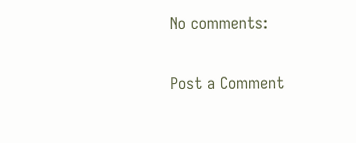No comments:

Post a Comment